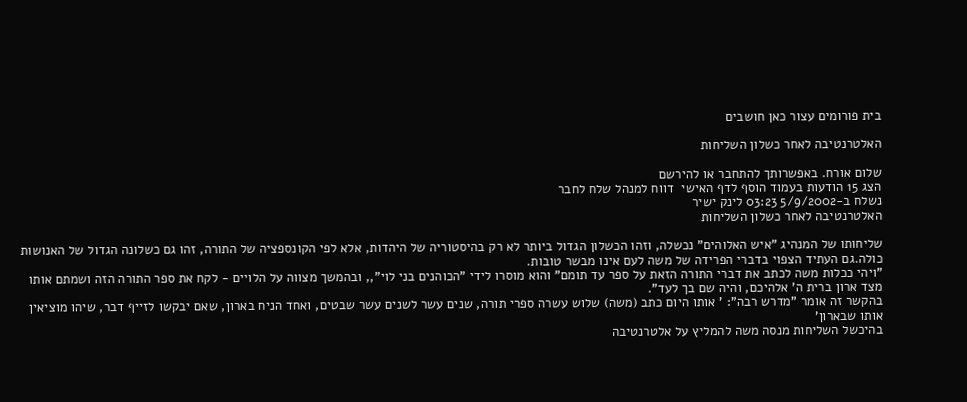בית פורומים עצור כאן חושבים

האלטרנטיבה לאחר כשלון השליחות

שלום אורח. באפשרותך להתחבר או להירשם
הצג 15 הודעות בעמוד הוסף לדף האישי  דווח למנהל שלח לחבר
נשלח ב-5/9/2002 03:23 לינק ישיר
האלטרנטיבה לאחר כשלון השליחות

שליחותו של המנהיג "איש האלוהים" נכשלה, וזהו הכשלון הגדול ביותר לא רק בהיסטוריה של היהדות, אלא לפי הקונספציה של התורה, זהו גם כשלונה הגדול של האנושות כולה.גם העתיד הצפוי בדברי הפרידה של משה לעם אינו מבשר טובות.
"ויהי ככלות משה לכתב את דברי התורה הזאת על ספר עד תומם" והוא מוסרו לידי "הכוהנים בני לוי",, ובהמשך מצווה על הלויים - לקח את ספר התורה הזה ושמתם אותו מצד ארון ברית ה' אלהיכם, והיה שם בך לעד".
בהקשר זה אומר "מדרש רבה": ' אותו היום כתב (משה) שלוש עשרה ספרי תורה, שנים עשר לשנים עשר שבטים, ואחד הניח בארון, שאם יבקשו לזייף דבר, שיהו מוציאין אותו שבארון'
בהיכשל השליחות מנסה משה להמליץ על אלטרנטיבה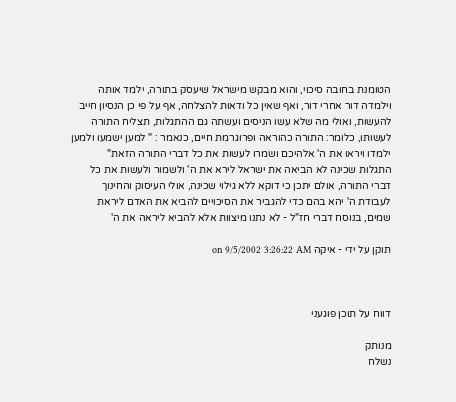הטומנת בחובה סיכוי, והוא מבקש מישראל שיעסק בתורה, ילמד אותה וילמדה דור אחרי דור, ואף שאין כל ודאות להצלחה, אף על פי כן הנסיון חייב להעשות, ואולי מה שלא עשו הניסים ועשתה גם ההתגלות, תצליח התורה לעשותו, כלומר: התורה כהוראה ופרוגרמת חיים, כנאמר : " למען ישמעו ולמען ילמדו ויראו את ה' אלהיכם ושמרו לעשות את כל דברי התורה הזאת"
התגלות שכינה לא הביאה את ישראל לירא את ה' ולשמור ולעשות את כל דברי התורה, אולם יתכן כי דוקא ללא גילוי שכינה, אולי העיסוק והחינוך לעבודת ה' יהא בהם כדי להגביר את הסיכויים להביא את האדם ליראת שמים, בנוסח דברי חז"ל - לא נתנו מיצוות אלא להביא ליראה את ה'

תוקן על ידי - איקה on 9/5/2002 3:26:22 AM



דווח על תוכן פוגעני

מנותק
נשלח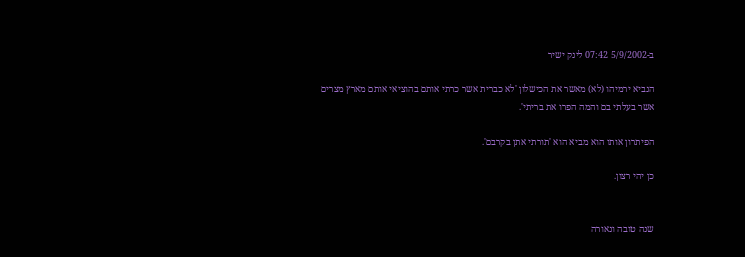ב-5/9/2002 07:42 לינק ישיר

הנביא ירמיהו (לא) מאשר את הכישלון 'לא כברית אשר כרתי אותם בהוציאי אותם מארץ מצרים אשר בעלתי בם והמה הפרו את בריתי'.

הפיתרון אותו הוא מביא הוא 'תורתי אתן בקרבם'.

כן יהי רצון.


שנה טובה ונאורה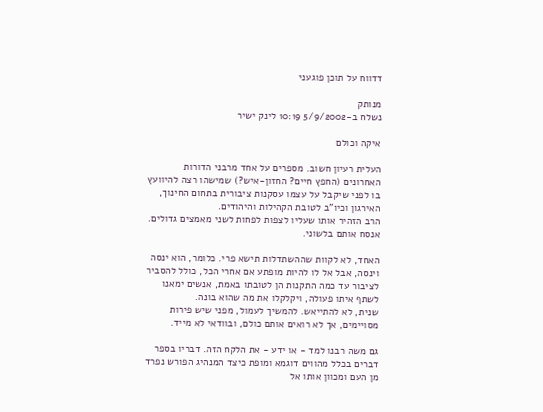דדווח על תוכן פוגעני

מנותק
נשלח ב-5/9/2002 10:19 לינק ישיר

איקה וכולם

העלית רעיון חשוב. מספרים על אחד מרבני הדורות האחרונים (החפץ חיים? החזון-איש?) שמישהו רצה להיוועץ בו לפני שיקבל על עצמו עסקנות ציבורית בתחום החינוך, האירגון וכיו"ב לטובת הקהילות והיהודים.
הרב הזהיר אותו שעליו לצפות לפחות לשני מאמצים גדולים. אנסח אותם בלשוני.

האחד, לא לקוות שההשתדלות תישא פרי. כלומר, הוא ינסה וינסה, אבל אל לו להיות מופתע אם אחרי הכל, כולל להסביר לציבור עד כמה התקנות הן לטובתו באמת, אנשים ימאנו לשתף איתו פעולה, ויקלקלו את מה שהוא בונה.
שנית, לא להתייאש. להמשיך לעמול, מפני שיש פירות מסויימים, אך לא רואים אותם כולם, ובוודאי לא מייד.

גם משה רבנו למד - או ידע - את הלקח הזה. דבריו בספר דברים בכלל מהווים דוגמא ומופת כיצד המנהיג הפורש נפרד מן העם ומכוון אותו אל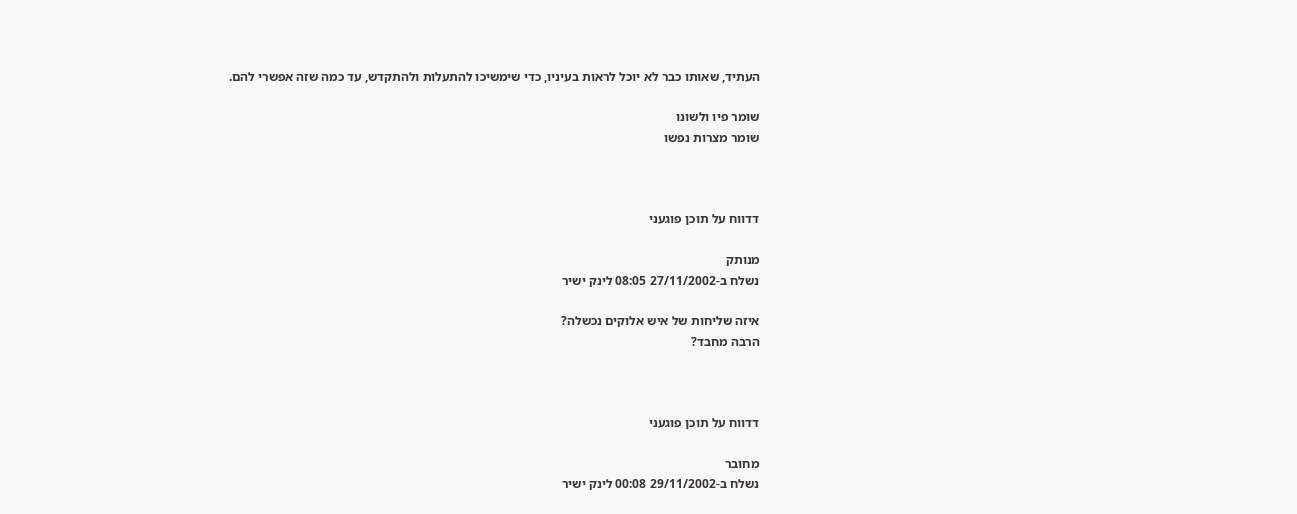העתיד, שאותו כבר לא יוכל לראות בעיניו, כדי שימשיכו להתעלות ולהתקדש, עד כמה שזה אפשרי להם.

שומר פיו ולשונו
שומר מצרות נפשו



דדווח על תוכן פוגעני

מנותק
נשלח ב-27/11/2002 08:05 לינק ישיר

איזה שליחות של איש אלוקים נכשלה?
הרבה מחבד?



דדווח על תוכן פוגעני

מחובר
נשלח ב-29/11/2002 00:08 לינק ישיר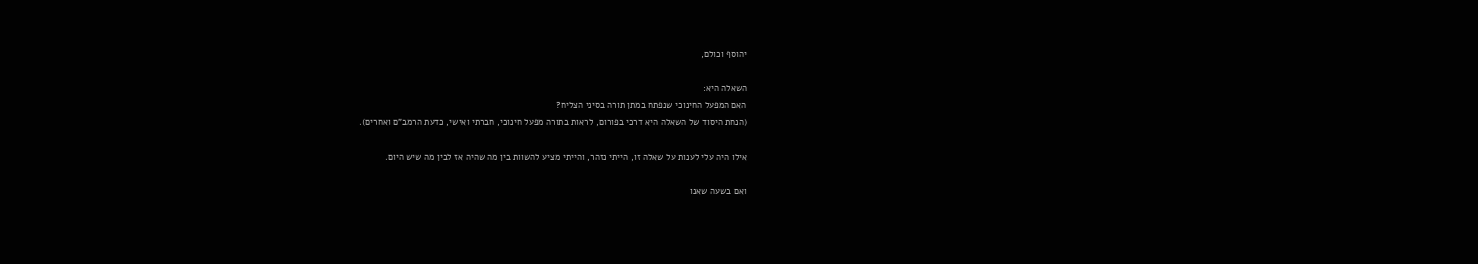יהוסף וכולם,

השאלה היא:
האם המפעל החינוכי שנפתח במתן תורה בסיני הצליח?
(הנחת היסוד של השאלה היא דרכי בפורום, לראות בתורה מפעל חינוכי, חברתי ואישי, כדעת הרמב"ם ואחרים).

אילו היה עלי לענות על שאלה זו, הייתי נזהר, והייתי מציע להשוות בין מה שהיה אז לבין מה שיש היום.

ואם בשעה שאנו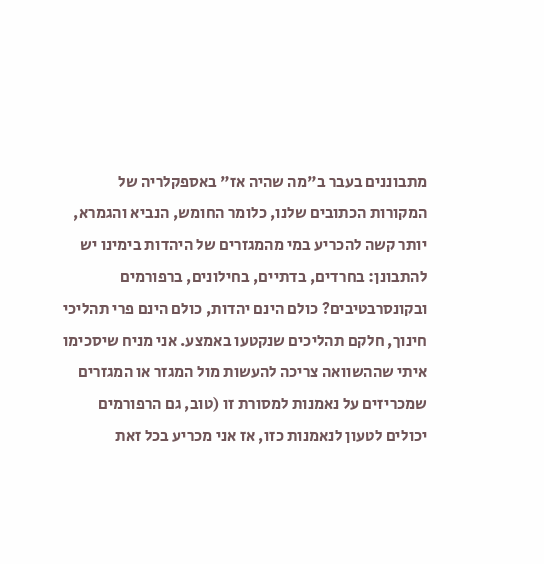מתבוננים בעבר ב"מה שהיה אז" באספקלריה של המקורות הכתובים שלנו, כלומר החומש, הנביא והגמרא, יותר קשה להכריע במי מהמגזרים של היהדות בימינו יש להתבונן: בחרדים, בדתיים, בחילונים, ברפורמים ובקונסרבטיבים? כולם הינם יהדות, כולם הינם פרי תהליכי חינוך, חלקם תהליכים שנקטעו באמצע. אני מניח שיסכימו איתי שההשוואה צריכה להעשות מול המגזר או המגזרים שמכריזים על נאמנות למסורת זו (טוב, גם הרפורמים יכולים לטעון לנאמנות כזו, אז אני מכריע בכל זאת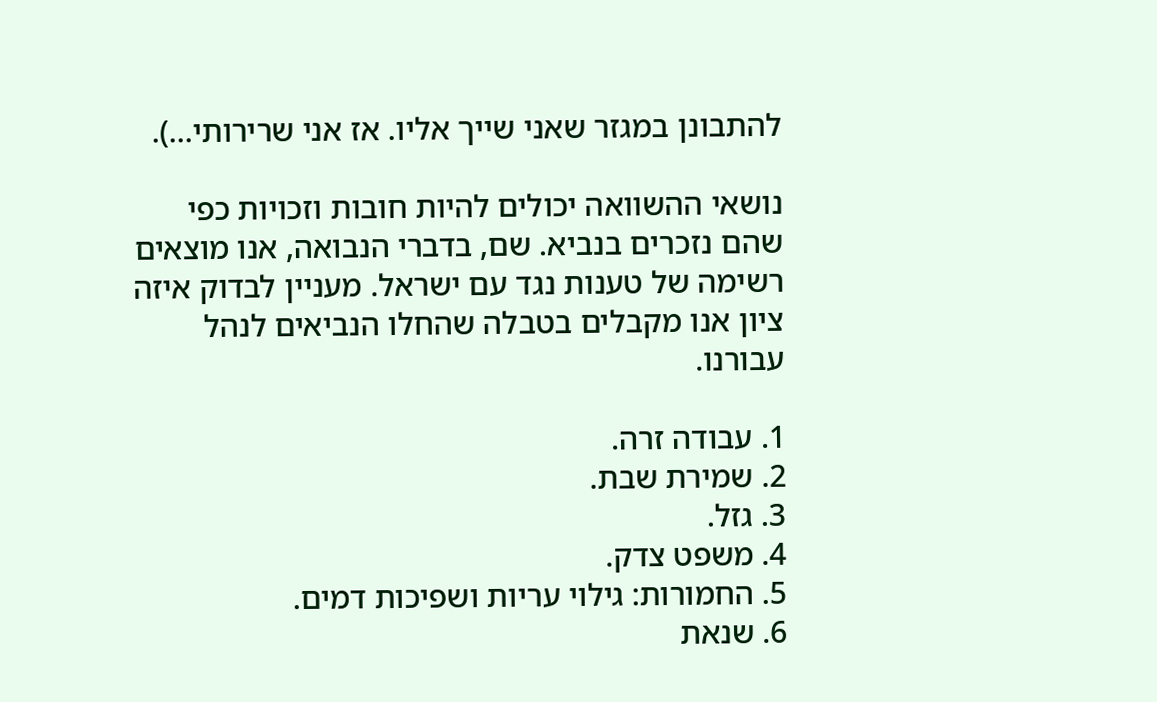להתבונן במגזר שאני שייך אליו. אז אני שרירותי...).

נושאי ההשוואה יכולים להיות חובות וזכויות כפי שהם נזכרים בנביא. שם, בדברי הנבואה, אנו מוצאים רשימה של טענות נגד עם ישראל. מעניין לבדוק איזה ציון אנו מקבלים בטבלה שהחלו הנביאים לנהל עבורנו.

1. עבודה זרה.
2. שמירת שבת.
3. גזל.
4. משפט צדק.
5. החמורות: גילוי עריות ושפיכות דמים.
6. שנאת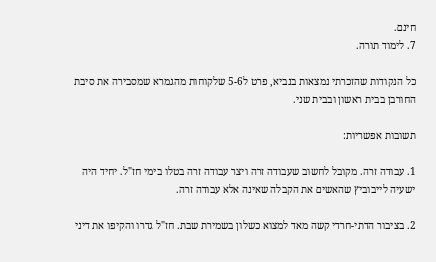חינם.
7. לימוד תורה.

כל הנקודות שהזכרתי נמצאות בנביא, פרט ל5-6 שלקוחות מהגמרא שמסבירה את סיבת החורבן בבית ראשון ובבית שני.

תשובות אפשריות:

1. עבודה זרה. מקובל לחשוב שעבודה זרה ויצר עבודה זרה בטלו בימי חז"ל. יחיד היה ישעיה לייבוביץ שהאשים את הקבלה שאינה אלא עבודה זרה.

2. בציבור הדתי-חרדי קשה מאד למצוא כשלון בשמירת שבת. חז"ל גדרו והקיפו את דיני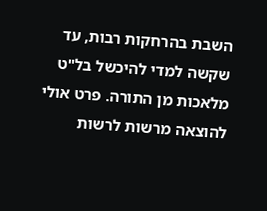השבת בהרחקות רבות, עד שקשה למדי להיכשל בל"ט מלאכות מן התורה. פרט אולי להוצאה מרשות לרשות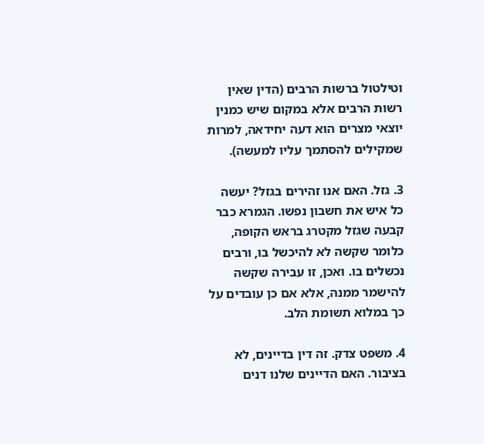וטילטול ברשות הרבים (הדין שאין רשות הרבים אלא במקום שיש כמנין יוצאי מצרים הוא דעה יחידאה, למרות שמקילים להסתמך עליו למעשה).

3. גזל. האם אנו זהירים בגזל? יעשה כל איש את חשבון נפשו. הגמרא כבר קבעה שגזל מקטרג בראש הקופה, כלומר שקשה לא להיכשל בו, ורבים נכשלים בו. ואכן, זו עבירה שקשה להישמר ממנה, אלא אם כן עובדים על כך במלוא תשומת הלב.

4. משפט צדק. זה דין בדיינים, לא בציבור. האם הדיינים שלנו דנים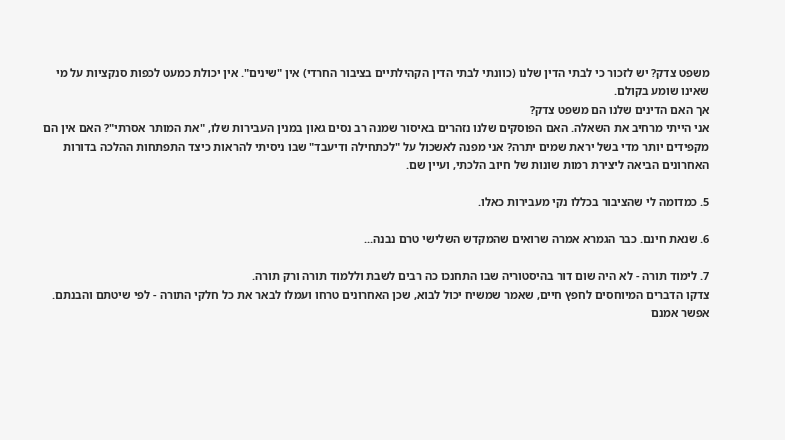משפט צדק? יש לזכור כי לבתי הדין שלנו (כוונתי לבתי הדין הקהילתיים בציבור החרדי) אין "שינים". אין יכולת כמעט לכפות סנקציות על מי שאינו שומע בקולם.
אך האם הדינים שלנו הם משפט צדק?
אני הייתי מרחיב את השאלה. האם הפוסקים שלנו נזהרים באיסור שמנה רב נסים גאון במנין העבירות שלו, "את המותר אסרתי"? האם אין הם מקפידים יותר מדי בשל יראת שמים יתרה? אני מפנה לאשכול על "לכתחילה ודיעבד" שבו ניסיתי להראות כיצד התפתחות ההלכה בדורות האחרונים הביאה ליצירת רמות שונות של חיוב הלכתי, ועיין שם.

5. כמדומה לי שהציבור בכללו נקי מעבירות כאלו.

6. שנאת חינם. כבר הגמרא אמרה שרואים שהמקדש השלישי טרם נבנה...

7. לימוד תורה - לא היה שום דור בהיסטוריה שבו התחנכו כה רבים לשבת וללמוד תורה ורק תורה.
צדקו הדברים המיוחסים לחפץ חיים, שאמר שמשיח יכול לבוא, שכן האחרונים טרחו ועמלו לבאר את כל חלקי התורה - לפי שיטתם והבנתם.
אפשר אמנם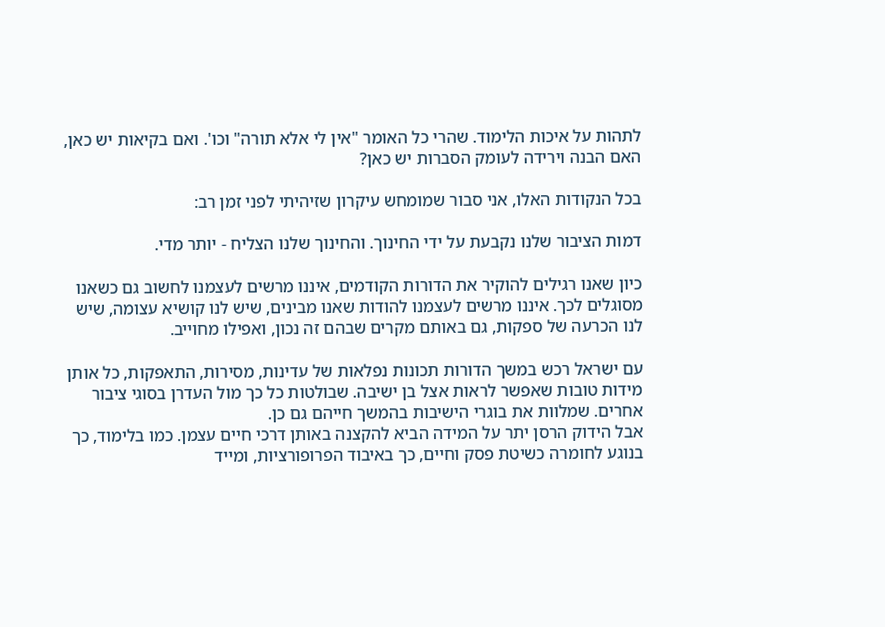לתהות על איכות הלימוד. שהרי כל האומר "אין לי אלא תורה" וכו'. ואם בקיאות יש כאן, האם הבנה וירידה לעומק הסברות יש כאן?

בכל הנקודות האלו, אני סבור שמומחש עיקרון שזיהיתי לפני זמן רב:

דמות הציבור שלנו נקבעת על ידי החינוך. והחינוך שלנו הצליח - יותר מדי.

כיון שאנו רגילים להוקיר את הדורות הקודמים, איננו מרשים לעצמנו לחשוב גם כשאנו מסוגלים לכך. איננו מרשים לעצמנו להודות שאנו מבינים, שיש לנו קושיא עצומה, שיש לנו הכרעה של ספקות, גם באותם מקרים שבהם זה נכון, ואפילו מחוייב.

עם ישראל רכש במשך הדורות תכונות נפלאות של עדינות, מסירות, התאפקות, כל אותן מידות טובות שאפשר לראות אצל בן ישיבה. שבולטות כל כך מול העדרן בסוגי ציבור אחרים. שמלוות את בוגרי הישיבות בהמשך חייהם גם כן.
אבל הידוק הרסן יתר על המידה הביא להקצנה באותן דרכי חיים עצמן. כמו בלימוד, כך בנוגע לחומרה כשיטת פסק וחיים, כך באיבוד הפרופורציות, ומייד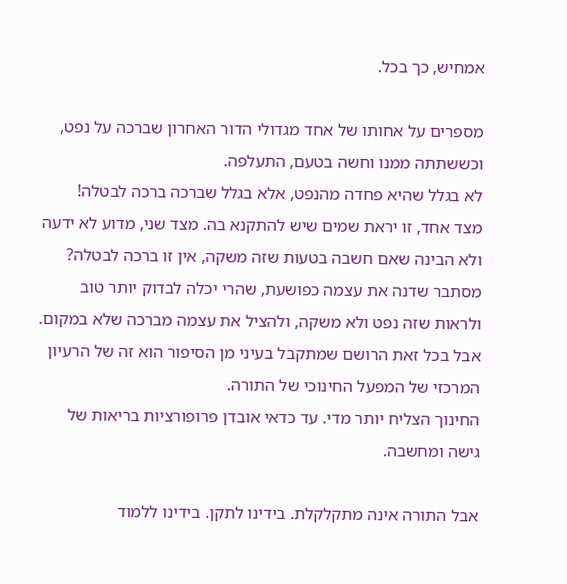אמחיש, כך בכל.

מספרים על אחותו של אחד מגדולי הדור האחרון שברכה על נפט, וכששתתה ממנו וחשה בטעם, התעלפה.
לא בגלל שהיא פחדה מהנפט, אלא בגלל שברכה ברכה לבטלה!
מצד אחד, זו יראת שמים שיש להתקנא בה. מצד שני, מדוע לא ידעה ולא הבינה שאם חשבה בטעות שזה משקה, אין זו ברכה לבטלה?
מסתבר שדנה את עצמה כפושעת, שהרי יכלה לבדוק יותר טוב ולראות שזה נפט ולא משקה, ולהציל את עצמה מברכה שלא במקום.
אבל בכל זאת הרושם שמתקבל בעיני מן הסיפור הוא זה של הרעיון המרכזי של המפעל החינוכי של התורה.
החינוך הצליח יותר מדי. עד כדאי אובדן פרופורציות בריאות של גישה ומחשבה.

אבל התורה אינה מתקלקלת. בידינו לתקן. בידינו ללמוד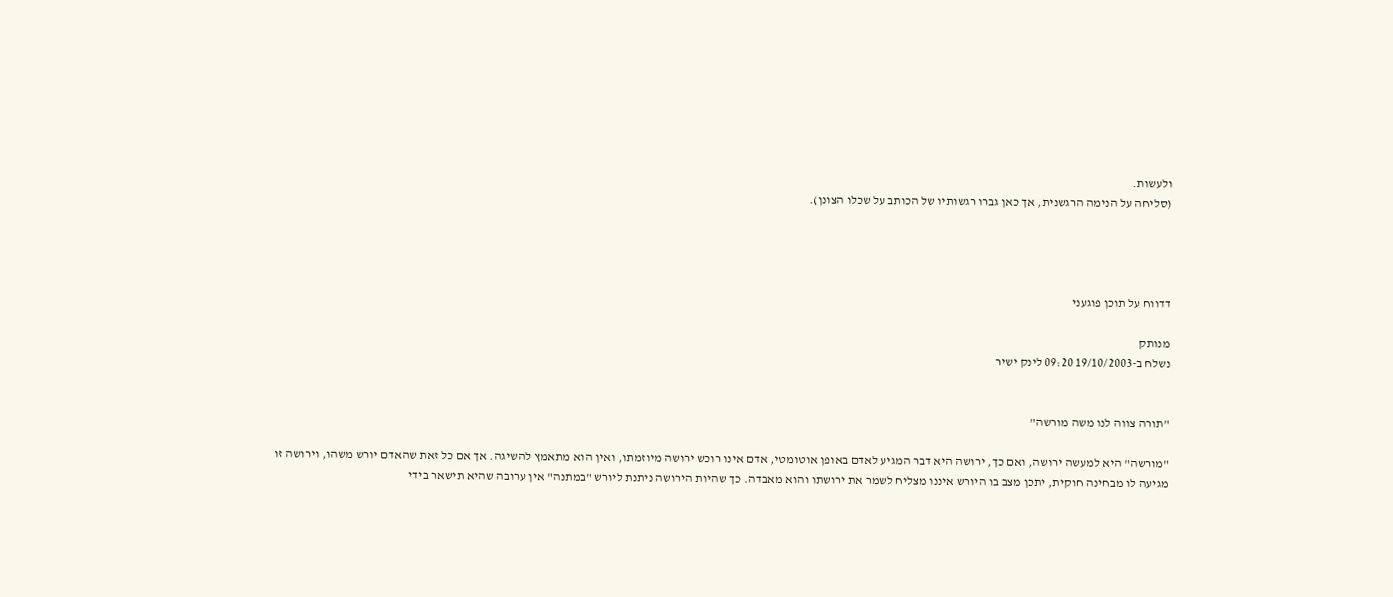ולעשות.
(סליחה על הנימה הרגשנית, אך כאן גברו רגשותיו של הכותב על שכלו הצונן).




דדווח על תוכן פוגעני

מנותק
נשלח ב-19/10/2003 09:20 לינק ישיר


"תורה צווה לנו משה מורשה"

"מורשה" היא למעשה ירושה, ואם כך, ירושה היא דבר המגיע לאדם באופן אוטומטי, אדם אינו רוכש ירושה מיוזמתו, ואין הוא מתאמץ להשיגה. אך אם כל זאת שהאדם יורש משהו, וירושה זו מגיעה לו מבחינה חוקית, יתכן מצב בו היורש איננו מצליח לשמר את ירושתו והוא מאבדה. כך שהיות הירושה ניתנת ליורש "במתנה" אין ערובה שהיא תישאר בידי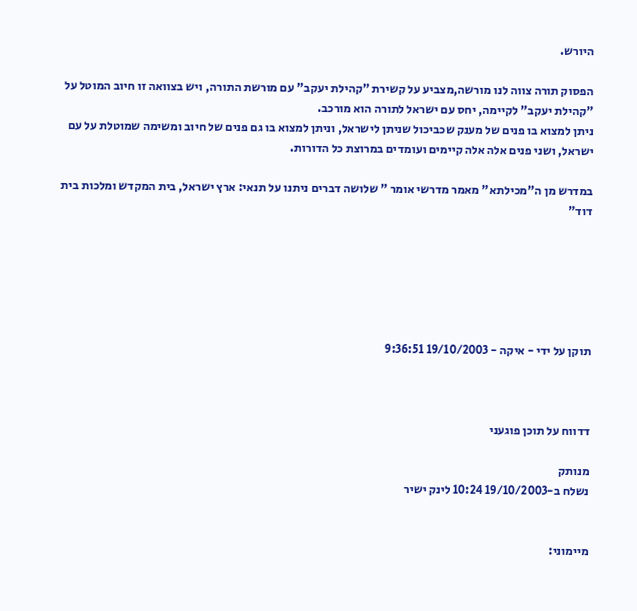היורש.

הפסוק תורה צווה לנו מורשה,מצביע על קשירת "קהילת יעקב" עם מורשת התורה, ויש בצוואה זו חיוב המוטל על "קהילת יעקב" לקיימה, יחס עם ישראל לתורה הוא מורכב.
ניתן למצוא בו פנים של מענק שכביכול שניתן לישראל, וניתן למצוא בו גם פנים של חיוב ומשימה שמוטלת על עם ישראל, ושני פנים אלה אלה קיימים ועומדים במרוצת כל הדורות.

במדרש מן ה"מכילתא" מאמר מדרשי אומר " שלושה דברים ניתנו על תנאי: ארץ ישראל, בית המקדש ומלכות בית דוד"






תוקן על ידי - איקה - 19/10/2003 9:36:51



דדווח על תוכן פוגעני

מנותק
נשלח ב-19/10/2003 10:24 לינק ישיר


מיימוני: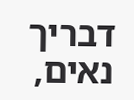דבריך נאים,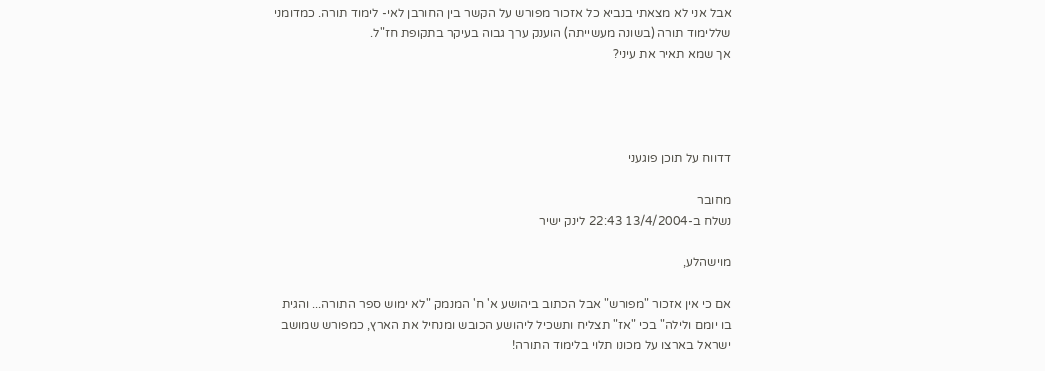אבל אני לא מצאתי בנביא כל אזכור מפורש על הקשר בין החורבן לאי- לימוד תורה. כמדומני שללימוד תורה (בשונה מעשייתה) הוענק ערך גבוה בעיקר בתקופת חז"ל.
אך שמא תאיר את עיני?




דדווח על תוכן פוגעני

מחובר
נשלח ב-13/4/2004 22:43 לינק ישיר

מוישהלע,

אם כי אין אזכור "מפורש" אבל הכתוב ביהושע א' ח' המנמק "לא ימוש ספר התורה... והגית בו יומם ולילה" בכי "אז" תצליח ותשכיל ליהושע הכובש ומנחיל את הארץ, כמפורש שמושב ישראל בארצו על מכונו תלוי בלימוד התורה!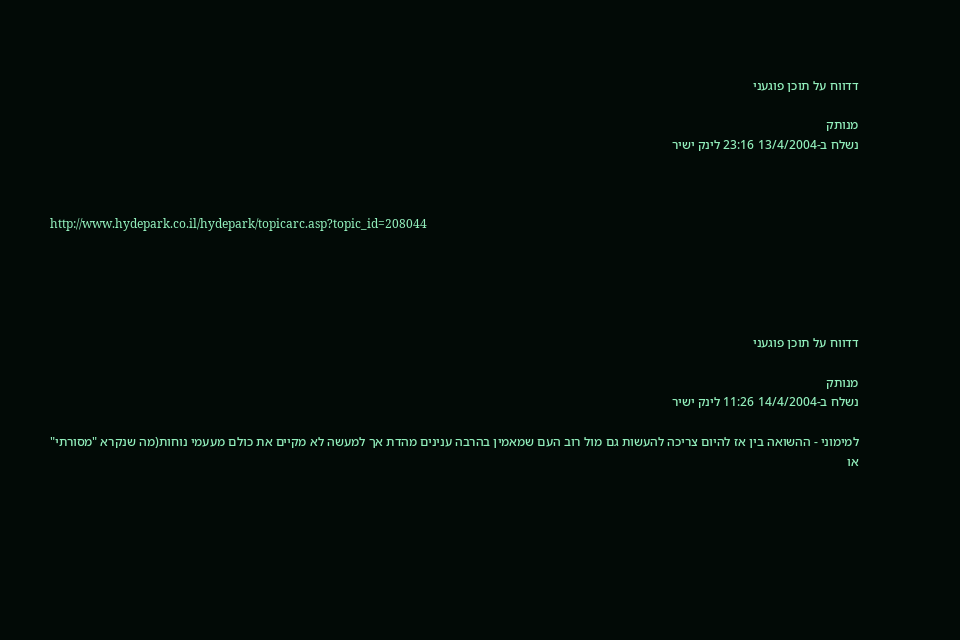דדווח על תוכן פוגעני

מנותק
נשלח ב-13/4/2004 23:16 לינק ישיר



http://www.hydepark.co.il/hydepark/topicarc.asp?topic_id=208044





דדווח על תוכן פוגעני

מנותק
נשלח ב-14/4/2004 11:26 לינק ישיר

למימוני - ההשואה בין אז להיום צריכה להעשות גם מול רוב העם שמאמין בהרבה ענינים מהדת אך למעשה לא מקיים את כולם מעעמי נוחות(מה שנקרא "מסורתי" או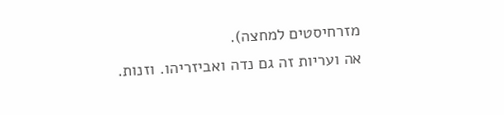מזרחיסטים למחצה).
אה ועריות זה גם נדה ואביזריהו. וזנות.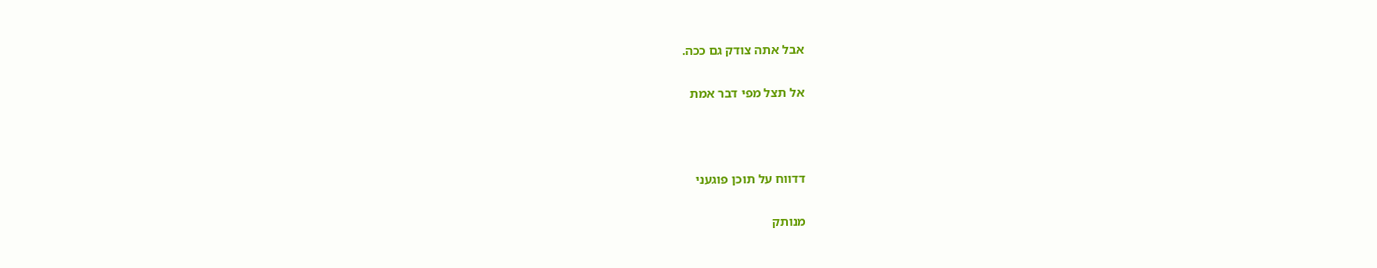אבל אתה צודק גם ככה.

אל תצל מפי דבר אמת



דדווח על תוכן פוגעני

מנותק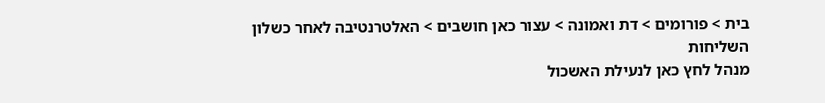בית > פורומים > דת ואמונה > עצור כאן חושבים > האלטרנטיבה לאחר כשלון השליחות
מנהל לחץ כאן לנעילת האשכול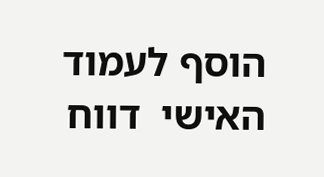הוסף לעמוד האישי  דווח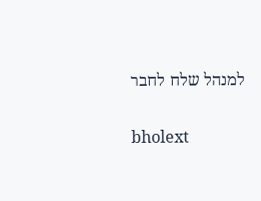למנהל שלח לחבר

bholext